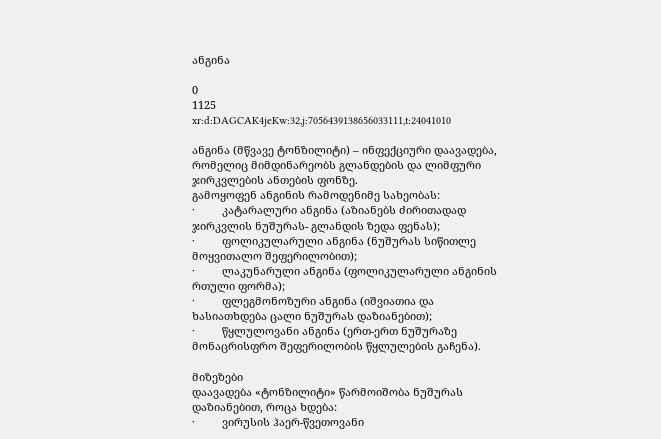ანგინა

0
1125
xr:d:DAGCAK4jeKw:32,j:7056439138656033111,t:24041010

ანგინა (მწვავე ტონზილიტი) – ინფექციური დაავადება, რომელიც მიმდინარეობს გლანდების და ლიმფური ჯირკვლების ანთების ფონზე.
გამოყოფენ ანგინის რამოდენიმე სახეობას:
·         კატარალური ანგინა (აზიანებს ძირითადად ჯირკვლის ნუშურას- გლანდის ზედა ფენას);
·         ფოლიკულარული ანგინა (ნუშურას სიწითლე მოყვითალო შეფერილობით);
·         ლაკუნარული ანგინა (ფოლიკულარული ანგინის რთული ფორმა);
·         ფლეგმონოზური ანგინა (იშვიათია და ხასიათხდება ცალი ნუშურას დაზიანებით);
·         წყლულოვანი ანგინა (ერთ-ერთ ნუშურაზე მონაცრისფრო შეფერილობის წყლულების გაჩენა).

მიზეზები
დაავადება «ტონზილიტი» წარმოიშობა ნუშურას დაზიანებით, როცა ხდება:
·         ვირუსის ჰაერ-წვეთოვანი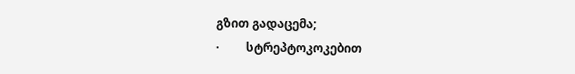გზით გადაცემა;
·         სტრეპტოკოკებით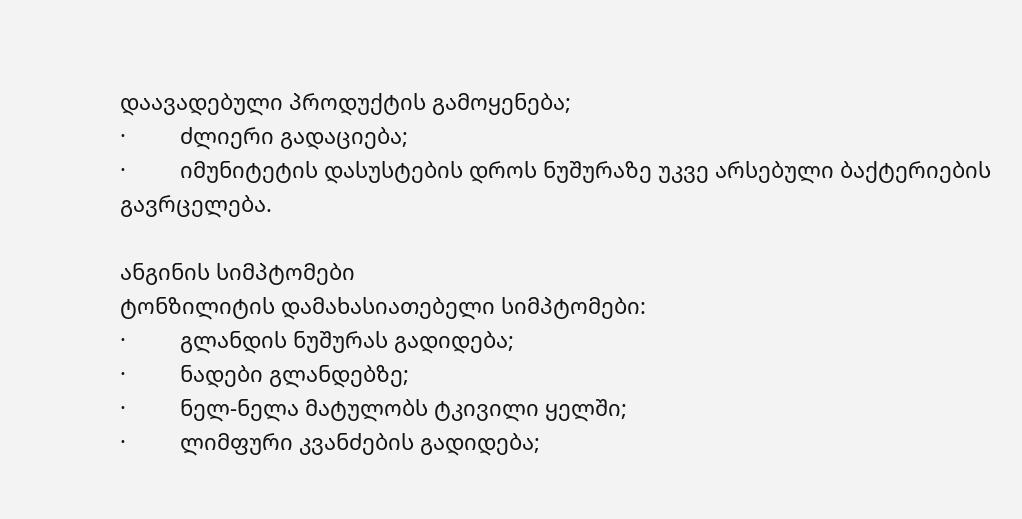დაავადებული პროდუქტის გამოყენება;
·         ძლიერი გადაციება;
·         იმუნიტეტის დასუსტების დროს ნუშურაზე უკვე არსებული ბაქტერიების გავრცელება.

ანგინის სიმპტომები
ტონზილიტის დამახასიათებელი სიმპტომები:
·         გლანდის ნუშურას გადიდება;
·         ნადები გლანდებზე;
·         ნელ-ნელა მატულობს ტკივილი ყელში;
·         ლიმფური კვანძების გადიდება;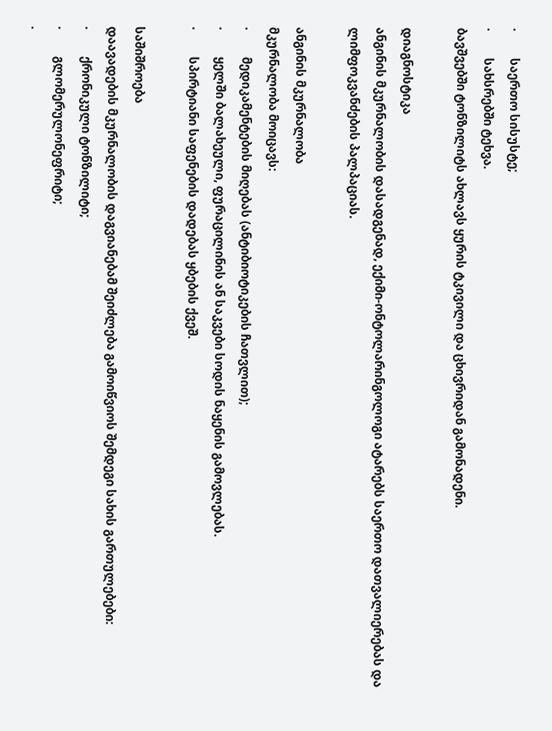·         საერთო სისუსტე;
·         სახსრებში ტეხვა.
ბავშვებში ტონზილიტს ახლავს ყურის ტკივილი და ცხივრიდან გამონადენი.

დიაგნოსტიკა
ანგინის მკურნალობის დასადგენად, ექიმი-ონტოლარინგოლოგი ატარებს საერთო დათვალიერებას და ლიმფოკვანძების პალპაციას.

ანგინის მკურნალობა
მკურნალობა მოიცავს:
·         მედიკამენტების მიღებას (ანტიბიოტიკების ჩათვლით);
·         ყელში ბალახეული, ფურაცილინის ან საკვები სოდის ნაყენის გამოვლებას.
·         სპირტიანი საფენების დადებას ყბების ქვეშ.

საშიშროება
დაავადების მკურნალობის დაგვიანებამ შეიძლება გამოიწვიოს შემდეგი სახის გართულებები:
·         ქრონიკული ტონზილიტი;
·         გლომერულონეფრიტი;
·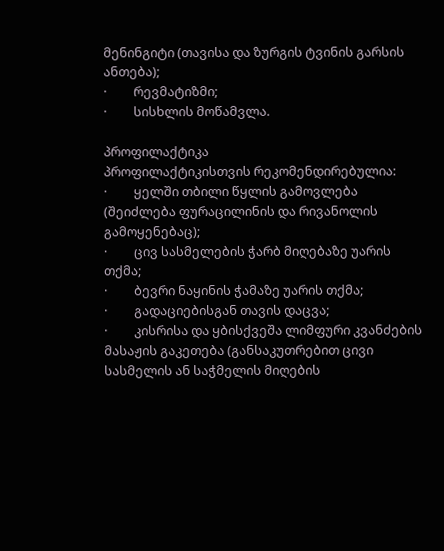მენინგიტი (თავისა და ზურგის ტვინის გარსის ანთება);
·         რევმატიზმი;
·         სისხლის მოწამვლა.

პროფილაქტიკა
პროფილაქტიკისთვის რეკომენდირებულია:
·         ყელში თბილი წყლის გამოვლება (შეიძლება ფურაცილინის და რივანოლის გამოყენებაც);
·         ცივ სასმელების ჭარბ მიღებაზე უარის თქმა;
·         ბევრი ნაყინის ჭამაზე უარის თქმა;
·         გადაციებისგან თავის დაცვა;
·         კისრისა და ყბისქვეშა ლიმფური კვანძების მასაჟის გაკეთება (განსაკუთრებით ცივი სასმელის ან საჭმელის მიღების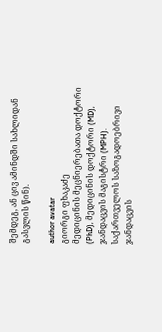შემდეგ, ან ცივ ამინდში სახლიდან გასვლის წინ).

author avatar
გიორგი ფხაკაძე
მედიცინის მეცნიერებათა დოქტორი (PhD), მედიცინის დოქტორი (MD), ჯანდაცვის მაგისტრი (MPH). საქართველოს საზოგადოებრივი ჯანდაცვის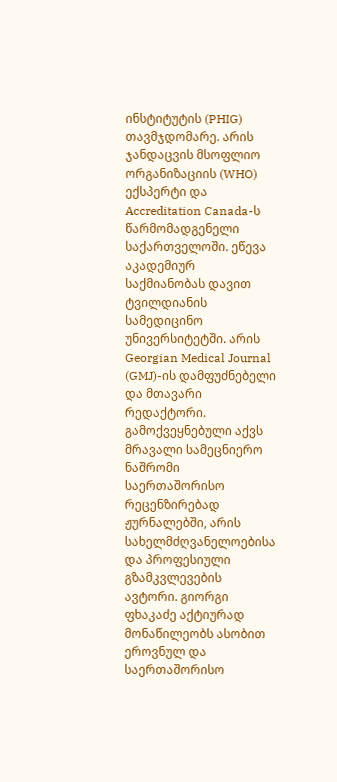ინსტიტუტის (PHIG) თავმჯდომარე. არის ჯანდაცვის მსოფლიო ორგანიზაციის (WHO) ექსპერტი და Accreditation Canada-ს წარმომადგენელი საქართველოში. ეწევა აკადემიურ საქმიანობას დავით ტვილდიანის სამედიცინო უნივერსიტეტში. არის Georgian Medical Journal (GMJ)-ის დამფუძნებელი და მთავარი რედაქტორი. გამოქვეყნებული აქვს მრავალი სამეცნიერო ნაშრომი საერთაშორისო რეცენზირებად ჟურნალებში, არის სახელმძღვანელოებისა და პროფესიული გზამკვლევების ავტორი. გიორგი ფხაკაძე აქტიურად მონაწილეობს ასობით ეროვნულ და საერთაშორისო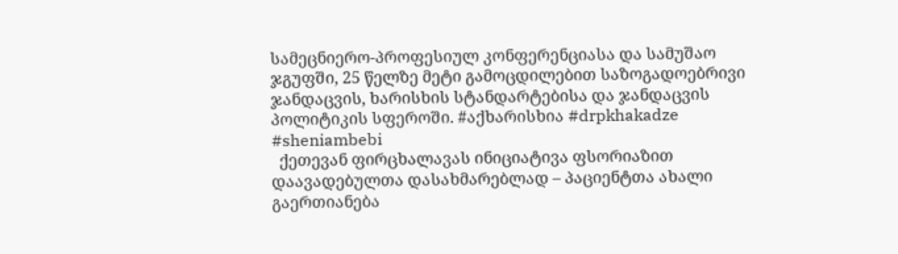სამეცნიერო-პროფესიულ კონფერენციასა და სამუშაო ჯგუფში, 25 წელზე მეტი გამოცდილებით საზოგადოებრივი ჯანდაცვის, ხარისხის სტანდარტებისა და ჯანდაცვის პოლიტიკის სფეროში. #აქხარისხია #drpkhakadze #sheniambebi
  ქეთევან ფირცხალავას ინიციატივა ფსორიაზით დაავადებულთა დასახმარებლად – პაციენტთა ახალი გაერთიანება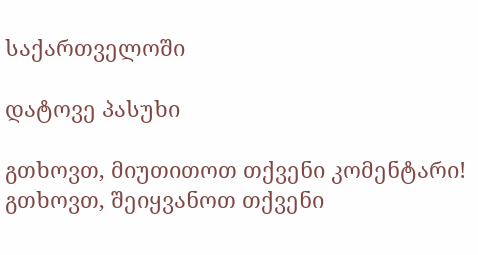საქართველოში

დატოვე პასუხი

გთხოვთ, მიუთითოთ თქვენი კომენტარი!
გთხოვთ, შეიყვანოთ თქვენი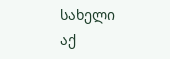სახელი აქ